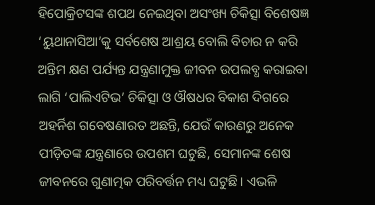ହିପୋକ୍ରିଟସଙ୍କ ଶପଥ ନେଇଥିବା ଅସଂଖ୍ୟ ଚିକିତ୍ସା ବିଶେଷଜ୍ଞ ‘ୟୁଥାନାସିଆ’କୁ ସର୍ବଶେଷ ଆଶ୍ରୟ ବୋଲି ବିଚାର ନ କରି ଅନ୍ତିମ କ୍ଷଣ ପର୍ଯ୍ୟନ୍ତ ଯନ୍ତ୍ରଣାମୁକ୍ତ ଜୀବନ ଉପଲବ୍ଧ କରାଇବା ଲାଗି ‘ପାଲିଏଟିଭ’ ଚିକିତ୍ସା ଓ ଔଷଧର ବିକାଶ ଦିଗରେ ଅହର୍ନିଶ ଗବେଷଣାରତ ଅଛନ୍ତି, ଯେଉଁ କାରଣରୁ ଅନେକ ପୀଡ଼ିତଙ୍କ ଯନ୍ତ୍ରଣାରେ ଉପଶମ ଘଟୁଛି, ସେମାନଙ୍କ ଶେଷ ଜୀବନରେ ଗୁଣାତ୍ମକ ପରିବର୍ତ୍ତନ ମଧ୍ୟ ଘଟୁଛି। ଏଭଳି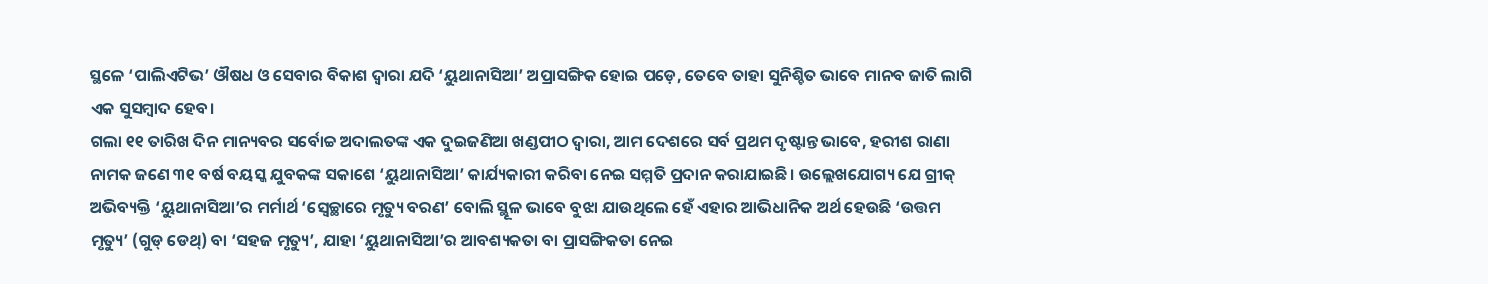ସ୍ଥଳେ ‘ପାଲିଏଟିଭ’ ଔଷଧ ଓ ସେବାର ବିକାଶ ଦ୍ବାରା ଯଦି ‘ୟୁଥାନାସିଆ’ ଅପ୍ରାସଙ୍ଗିକ ହୋଇ ପଡ଼େ, ତେବେ ତାହା ସୁନିଶ୍ଚିତ ଭାବେ ମାନବ ଜାତି ଲାଗି ଏକ ସୁସମ୍ବାଦ ହେବ।
ଗଲା ୧୧ ତାରିଖ ଦିନ ମାନ୍ୟବର ସର୍ବୋଚ୍ଚ ଅଦାଲତଙ୍କ ଏକ ଦୁଇଜଣିଆ ଖଣ୍ଡପୀଠ ଦ୍ବାରା, ଆମ ଦେଶରେ ସର୍ବ ପ୍ରଥମ ଦୃଷ୍ଟାନ୍ତ ଭାବେ, ହରୀଶ ରାଣା ନାମକ ଜଣେ ୩୧ ବର୍ଷ ବୟସ୍କ ଯୁବକଙ୍କ ସକାଶେ ‘ୟୁଥାନାସିଆ’ କାର୍ଯ୍ୟକାରୀ କରିବା ନେଇ ସମ୍ମତି ପ୍ରଦାନ କରାଯାଇଛି। ଉଲ୍ଲେଖଯୋଗ୍ୟ ଯେ ଗ୍ରୀକ୍ ଅଭିବ୍ୟକ୍ତି ‘ୟୁଥାନାସିଆ’ର ମର୍ମାର୍ଥ ‘ସ୍ବେଚ୍ଛାରେ ମୃତ୍ୟୁ ବରଣ’ ବୋଲି ସ୍ଥୂଳ ଭାବେ ବୁଝା ଯାଉଥିଲେ ହେଁ ଏହାର ଆଭିଧାନିକ ଅର୍ଥ ହେଉଛି ‘ଉତ୍ତମ ମୃତ୍ୟୁ’ (ଗୁଡ୍ ଡେଥ୍) ବା ‘ସହଜ ମୃତ୍ୟୁ’, ଯାହା ‘ୟୁଥାନାସିଆ’ର ଆବଶ୍ୟକତା ବା ପ୍ରାସଙ୍ଗିକତା ନେଇ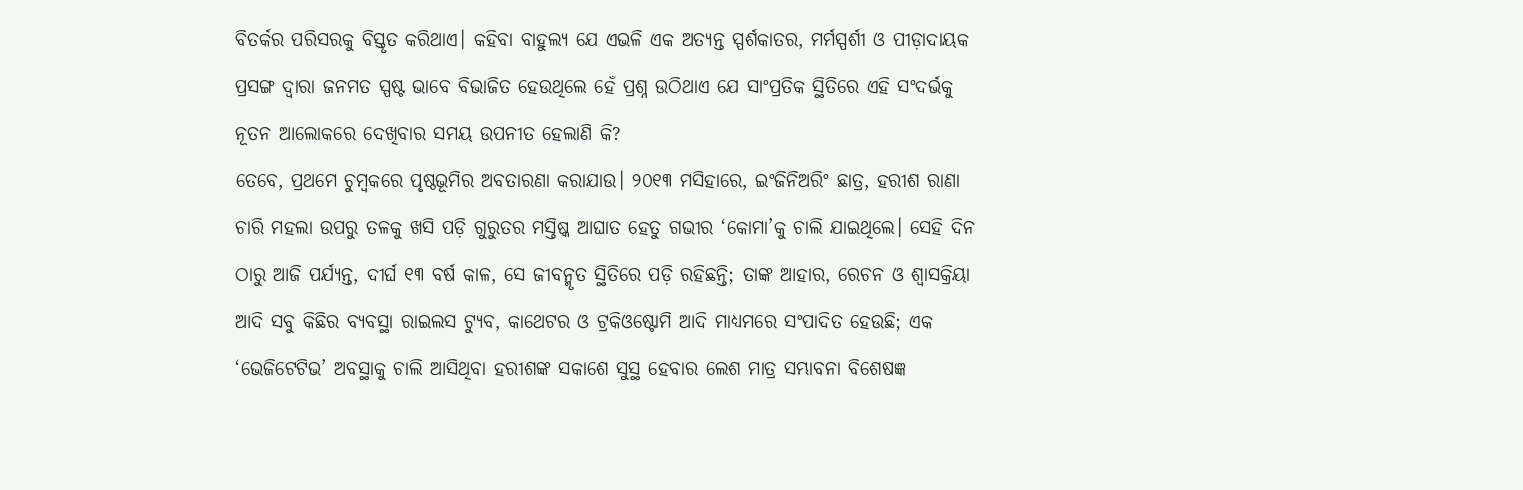ବିତର୍କର ପରିସରକୁ ବିସ୍ତୃତ କରିଥାଏ। କହିବା ବାହୁଲ୍ୟ ଯେ ଏଭଳି ଏକ ଅତ୍ୟନ୍ତ ସ୍ପର୍ଶକାତର, ମର୍ମସ୍ପର୍ଶୀ ଓ ପୀଡ଼ାଦାୟକ ପ୍ରସଙ୍ଗ ଦ୍ବାରା ଜନମତ ସ୍ପଷ୍ଟ ଭାବେ ବିଭାଜିତ ହେଉଥିଲେ ହେଁ ପ୍ରଶ୍ନ ଉଠିଥାଏ ଯେ ସାଂପ୍ରତିକ ସ୍ଥିତିରେ ଏହି ସଂଦର୍ଭକୁ ନୂତନ ଆଲୋକରେ ଦେଖିବାର ସମୟ ଉପନୀତ ହେଲାଣି କି?
ତେବେ, ପ୍ରଥମେ ଚୁମ୍ବକରେ ପୃଷ୍ଠଭୂମିର ଅବତାରଣା କରାଯାଉ। ୨୦୧୩ ମସିହାରେ, ଇଂଜିନିଅରିଂ ଛାତ୍ର, ହରୀଶ ରାଣା ଚାରି ମହଲା ଉପରୁ ତଳକୁ ଖସି ପଡ଼ି ଗୁରୁତର ମସ୍ତିଷ୍କ ଆଘାତ ହେତୁ ଗଭୀର ‘କୋମା’କୁ ଚାଲି ଯାଇଥିଲେ। ସେହି ଦିନ ଠାରୁ ଆଜି ପର୍ଯ୍ୟନ୍ତ, ଦୀର୍ଘ ୧୩ ବର୍ଷ କାଳ, ସେ ଜୀବନ୍ମୃତ ସ୍ଥିତିରେ ପଡ଼ି ରହିଛନ୍ତି; ତାଙ୍କ ଆହାର, ରେଚନ ଓ ଶ୍ବାସକ୍ରିୟା ଆଦି ସବୁ କିଛିର ବ୍ୟବସ୍ଥା ରାଇଲସ ଟ୍ୟୁବ, କାଥେଟର ଓ ଟ୍ରକିଓଷ୍ଟୋମି ଆଦି ମାଧ୍ୟମରେ ସଂପାଦିତ ହେଉଛି; ଏକ ‘ଭେଜିଟେଟିଭ’ ଅବସ୍ଥାକୁ ଚାଲି ଆସିଥିବା ହରୀଶଙ୍କ ସକାଶେ ସୁସ୍ଥ ହେବାର ଲେଶ ମାତ୍ର ସମ୍ଭାବନା ବିଶେଷଜ୍ଞ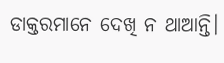ଡାକ୍ତରମାନେ ଦେଖି ନ ଥାଆନ୍ତି।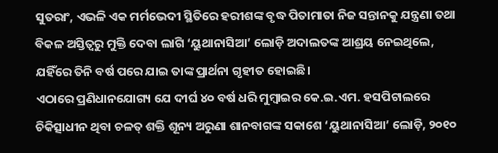ସୁତରାଂ, ଏଭଳି ଏକ ମର୍ମଭେଦୀ ସ୍ଥିତିରେ ହରୀଶଙ୍କ ବୃଦ୍ଧ ପିତାମାତା ନିଜ ସନ୍ତାନକୁ ଯନ୍ତ୍ରଣା ତଥା ବିକଳ ଅସ୍ତିତ୍ବରୁ ମୁକ୍ତି ଦେବା ଲାଗି ‘ୟୁଥାନାସିଆ’ ଲୋଡ଼ି ଅଦାଲତଙ୍କ ଆଶ୍ରୟ ନେଇଥିଲେ, ଯହିଁରେ ତିନି ବର୍ଷ ପରେ ଯାଇ ତାଙ୍କ ପ୍ରାର୍ଥନା ଗୃହୀତ ହୋଇଛି।
ଏଠାରେ ପ୍ରଣିଧାନଯୋଗ୍ୟ ଯେ ଦୀର୍ଘ ୪୦ ବର୍ଷ ଧରି ମୁମ୍ବାଇର କେ.ଇ.ଏମ. ହସପିଟାଲରେ ଚିକିତ୍ସାଧୀନ ଥିବା ଚଳତ୍ ଶକ୍ତି ଶୂନ୍ୟ ଅରୁଣା ଶାନବାଗଙ୍କ ସକାଶେ ‘ୟୁଥାନାସିଆ’ ଲୋଡ଼ି, ୨୦୧୦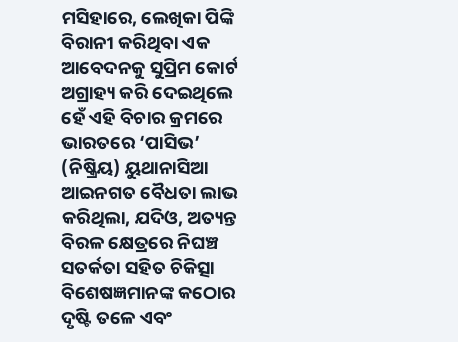ମସିହାରେ, ଲେଖିକା ପିଙ୍କି ବିରାନୀ କରିଥିବା ଏକ ଆବେଦନକୁ ସୁପ୍ରିମ କୋର୍ଟ ଅଗ୍ରାହ୍ୟ କରି ଦେଇଥିଲେ ହେଁ ଏହି ବିଚାର କ୍ରମରେ ଭାରତରେ ‘ପାସିଭ’ (ନିଷ୍କ୍ରିୟ) ୟୁଥାନାସିଆ ଆଇନଗତ ବୈଧତା ଲାଭ କରିଥିଲା, ଯଦିଓ, ଅତ୍ୟନ୍ତ ବିରଳ କ୍ଷେତ୍ରରେ ନିଘଞ୍ଚ ସତର୍କତା ସହିତ ଚିକିତ୍ସା ବିଶେଷଜ୍ଞମାନଙ୍କ କଠୋର ଦୃଷ୍ଟି ତଳେ ଏବଂ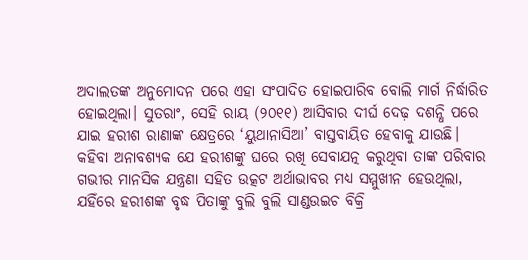ଅଦାଲତଙ୍କ ଅନୁମୋଦନ ପରେ ଏହା ସଂପାଦିତ ହୋଇପାରିବ ବୋଲି ମାର୍ଗ ନିର୍ଦ୍ଧାରିତ ହୋଇଥିଲା। ସୁତରାଂ, ସେହି ରାୟ (୨୦୧୧) ଆସିବାର ଦୀର୍ଘ ଦେଢ଼ ଦଶନ୍ଧି ପରେ ଯାଇ ହରୀଶ ରାଣାଙ୍କ କ୍ଷେତ୍ରରେ ‘ୟୁଥାନାସିଆ’ ବାସ୍ତବାୟିତ ହେବାକୁ ଯାଉଛି।
କହିବା ଅନାବଶ୍ୟକ ଯେ ହରୀଶଙ୍କୁ ଘରେ ରଖି ସେବାଯତ୍ନ କରୁଥିବା ତାଙ୍କ ପରିବାର ଗଭୀର ମାନସିକ ଯନ୍ତ୍ରଣା ସହିତ ଉତ୍କଟ ଅର୍ଥାଭାବର ମଧ୍ୟ ସମ୍ମୁଖୀନ ହେଉଥିଲା, ଯହିଁରେ ହରୀଶଙ୍କ ବୃଦ୍ଧ ପିତାଙ୍କୁ ବୁଲି ବୁଲି ସାଣ୍ଡଉଇଚ ବିକ୍ରି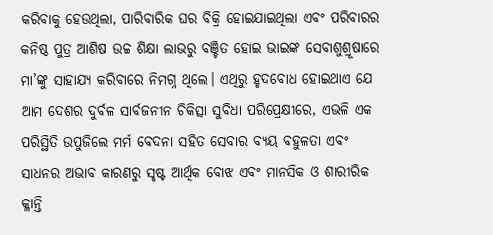କରିବାକୁ ହେଉଥିଲା, ପାରିବାରିକ ଘର ବିକ୍ରି ହୋଇଯାଇଥିଲା ଏବଂ ପରିବାରର କନିଷ୍ଠ ପୁତ୍ର ଆଶିଷ ଉଚ୍ଚ ଶିକ୍ଷା ଲାଭରୁ ବଞ୍ଚିତ ହୋଇ ଭାଇଙ୍କ ସେବାଶୁଶ୍ରୂଷାରେ ମା’ଙ୍କୁ ସାହାଯ୍ୟ କରିବାରେ ନିମଗ୍ନ ଥିଲେ। ଏଥିରୁ ହୃଦବୋଧ ହୋଇଥାଏ ଯେ ଆମ ଦେଶର ଦୁର୍ବଳ ସାର୍ବଜନୀନ ଚିକିତ୍ସା ସୁବିଧା ପରିପ୍ରେକ୍ଷୀରେ, ଏଭଳି ଏକ ପରିସ୍ଥିତି ଉପୁଜିଲେ ମର୍ମ ବେଦନା ସହିତ ସେବାର ବ୍ୟୟ ବହୁଳତା ଏବଂ ସାଧନର ଅଭାବ କାରଣରୁ ସୃଷ୍ଟ ଆର୍ଥିକ ବୋଝ ଏବଂ ମାନସିକ ଓ ଶାରୀରିକ କ୍ଳାନ୍ତି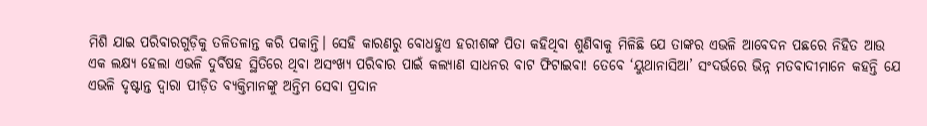ମିଶି ଯାଇ ପରିବାରଗୁଡ଼ିକୁ ତଳିତଳାନ୍ତ କରି ପକାନ୍ତି। ସେହି କାରଣରୁ ବୋଧହୁଏ ହରୀଶଙ୍କ ପିତା କହିଥିବା ଶୁଣିବାକୁ ମିଳିଛି ଯେ ତାଙ୍କର ଏଭଳି ଆବେଦନ ପଛରେ ନିହିତ ଆଉ ଏକ ଲକ୍ଷ୍ୟ ହେଲା ଏଭଳି ଦୁର୍ବିଷହ ସ୍ଥିତିରେ ଥିବା ଅସଂଖ୍ୟ ପରିବାର ପାଇଁ କଲ୍ୟାଣ ସାଧନର ବାଟ ଫିଟାଇବା! ତେବେ ‘ୟୁଥାନାସିଆ’ ସଂଦର୍ଭରେ ଭିନ୍ନ ମତବାଦୀମାନେ କହନ୍ତି ଯେ ଏଭଳି ଦୃଷ୍ଟାନ୍ତ ଦ୍ବାରା ପୀଡ଼ିତ ବ୍ୟକ୍ତିମାନଙ୍କୁ ଅନ୍ତିମ ସେବା ପ୍ରଦାନ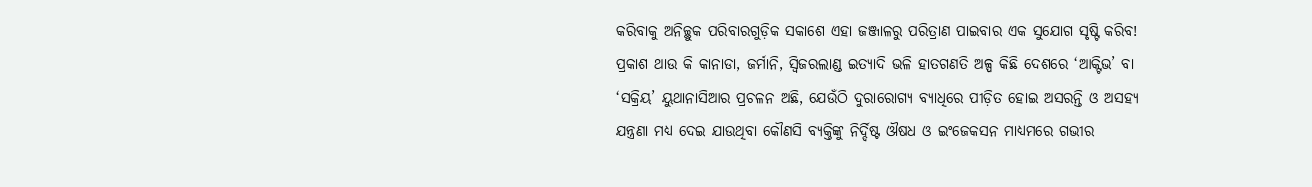କରିବାକୁ ଅନିଚ୍ଛୁକ ପରିବାରଗୁଡ଼ିକ ସକାଶେ ଏହା ଜଞ୍ଜାଳରୁ ପରିତ୍ରାଣ ପାଇବାର ଏକ ସୁଯୋଗ ସୃଷ୍ଟି କରିବ!
ପ୍ରକାଶ ଥାଉ କି କାନାଡା, ଜର୍ମାନି, ସ୍ବିଜରଲାଣ୍ଡ ଇତ୍ୟାଦି ଭଳି ହାତଗଣତି ଅଳ୍ପ କିଛି ଦେଶରେ ‘ଆକ୍ଟିଭ’ ବା ‘ସକ୍ରିୟ’ ୟୁଥାନାସିଆର ପ୍ରଚଳନ ଅଛି, ଯେଉଁଠି ଦୁରାରୋଗ୍ୟ ବ୍ୟାଧିରେ ପୀଡ଼ିତ ହୋଇ ଅସରନ୍ତି ଓ ଅସହ୍ୟ ଯନ୍ତ୍ରଣା ମଧ୍ୟ ଦେଇ ଯାଉଥିବା କୌଣସି ବ୍ୟକ୍ତିଙ୍କୁ ନିର୍ଦ୍ଦିଷ୍ଟ ଔଷଧ ଓ ଇଂଜେକସନ ମାଧ୍ୟମରେ ଗଭୀର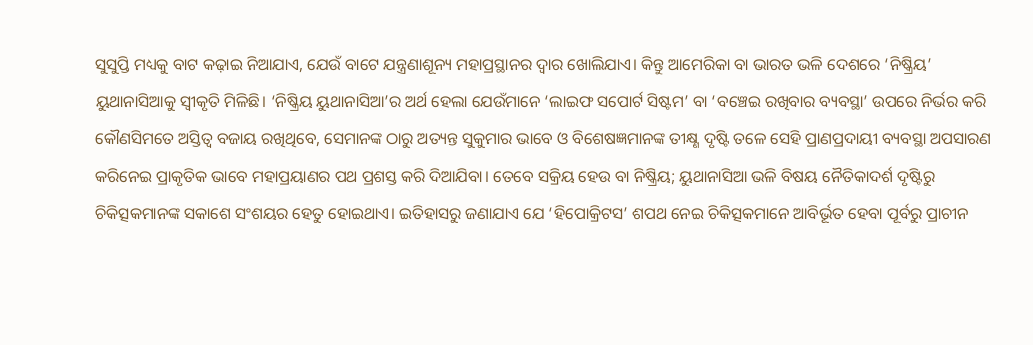ସୁସୁପ୍ତି ମଧ୍ୟକୁ ବାଟ କଢ଼ାଇ ନିଆଯାଏ, ଯେଉଁ ବାଟେ ଯନ୍ତ୍ରଣାଶୂନ୍ୟ ମହାପ୍ରସ୍ଥାନର ଦ୍ବାର ଖୋଲିଯାଏ। କିନ୍ତୁ ଆମେରିକା ବା ଭାରତ ଭଳି ଦେଶରେ ‘ନିଷ୍କ୍ରିୟ’ ୟୁଥାନାସିଆକୁ ସ୍ବୀକୃତି ମିଳିଛି। ‘ନିଷ୍କ୍ରିୟ ୟୁଥାନାସିଆ’ର ଅର୍ଥ ହେଲା ଯେଉଁମାନେ ‘ଲାଇଫ ସପୋର୍ଟ ସିଷ୍ଟମ’ ବା ‘ବଞ୍ଚେଇ ରଖିବାର ବ୍ୟବସ୍ଥା’ ଉପରେ ନିର୍ଭର କରି କୌଣସିମତେ ଅସ୍ତିତ୍ବ ବଜାୟ ରଖିଥିବେ, ସେମାନଙ୍କ ଠାରୁ ଅତ୍ୟନ୍ତ ସୁକୁମାର ଭାବେ ଓ ବିଶେଷଜ୍ଞମାନଙ୍କ ତୀକ୍ଷ୍ଣ ଦୃଷ୍ଟି ତଳେ ସେହି ପ୍ରାଣପ୍ରଦାୟୀ ବ୍ୟବସ୍ଥା ଅପସାରଣ କରିନେଇ ପ୍ରାକୃତିକ ଭାବେ ମହାପ୍ରୟାଣର ପଥ ପ୍ରଶସ୍ତ କରି ଦିଆଯିବା। ତେବେ ସକ୍ରିୟ ହେଉ ବା ନିଷ୍କ୍ରିୟ; ୟୁଥାନାସିଆ ଭଳି ବିଷୟ ନୈତିକାଦର୍ଶ ଦୃଷ୍ଟିରୁ ଚିକିତ୍ସକମାନଙ୍କ ସକାଶେ ସଂଶୟର ହେତୁ ହୋଇଥାଏ। ଇତିହାସରୁ ଜଣାଯାଏ ଯେ ‘ହିପୋକ୍ରିଟସ’ ଶପଥ ନେଇ ଚିକିତ୍ସକମାନେ ଆବିର୍ଭୂତ ହେବା ପୂର୍ବରୁ ପ୍ରାଚୀନ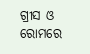ଗ୍ରୀସ ଓ ରୋମରେ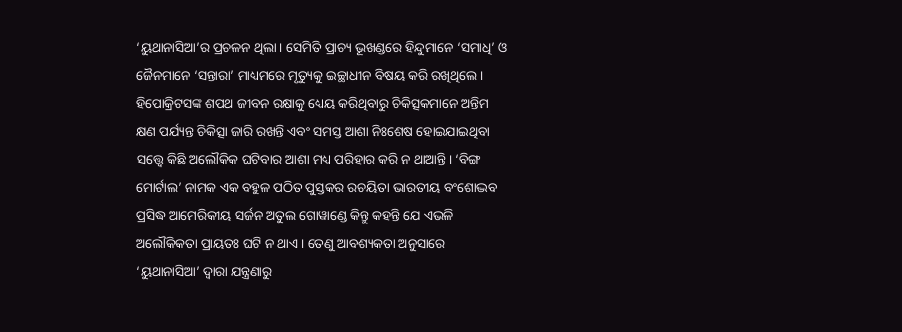‘ୟୁଥାନାସିଆ’ର ପ୍ରଚଳନ ଥିଲା। ସେମିତି ପ୍ରାଚ୍ୟ ଭୂଖଣ୍ଡରେ ହିନ୍ଦୁମାନେ ‘ସମାଧି’ ଓ ଜୈନମାନେ ‘ସନ୍ତାରା’ ମାଧ୍ୟମରେ ମୃତ୍ୟୁକୁ ଇଚ୍ଛାଧୀନ ବିଷୟ କରି ରଖିଥିଲେ। ହିପୋକ୍ରିଟସଙ୍କ ଶପଥ ଜୀବନ ରକ୍ଷାକୁ ଧ୍ୟେୟ କରିଥିବାରୁ ଚିକିତ୍ସକମାନେ ଅନ୍ତିମ କ୍ଷଣ ପର୍ଯ୍ୟନ୍ତ ଚିକିତ୍ସା ଜାରି ରଖନ୍ତି ଏବଂ ସମସ୍ତ ଆଶା ନିଃଶେଷ ହୋଇଯାଇଥିବା ସତ୍ତ୍ବେ କିଛି ଅଲୌକିକ ଘଟିବାର ଆଶା ମଧ୍ୟ ପରିହାର କରି ନ ଥାଆନ୍ତି। ‘ବିଙ୍ଗ ମୋର୍ଟାଲ’ ନାମକ ଏକ ବହୁଳ ପଠିତ ପୁସ୍ତକର ରଚୟିତା ଭାରତୀୟ ବଂଶୋଦ୍ଭବ ପ୍ରସିଦ୍ଧ ଆମେରିକୀୟ ସର୍ଜନ ଅତୁଲ ଗୋୱାଣ୍ଡେ କିନ୍ତୁ କହନ୍ତି ଯେ ଏଭଳି ଅଲୌକିକତା ପ୍ରାୟତଃ ଘଟି ନ ଥାଏ। ତେଣୁ ଆବଶ୍ୟକତା ଅନୁସାରେ ‘ୟୁଥାନାସିଆ’ ଦ୍ବାରା ଯନ୍ତ୍ରଣାରୁ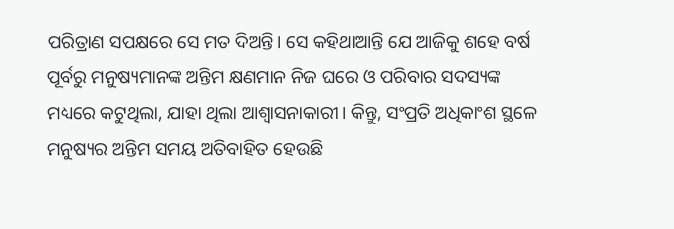ପରିତ୍ରାଣ ସପକ୍ଷରେ ସେ ମତ ଦିଅନ୍ତି। ସେ କହିଥାଆନ୍ତି ଯେ ଆଜିକୁ ଶହେ ବର୍ଷ ପୂର୍ବରୁ ମନୁଷ୍ୟମାନଙ୍କ ଅନ୍ତିମ କ୍ଷଣମାନ ନିଜ ଘରେ ଓ ପରିବାର ସଦସ୍ୟଙ୍କ ମଧ୍ୟରେ କଟୁଥିଲା, ଯାହା ଥିଲା ଆଶ୍ବାସନାକାରୀ। କିନ୍ତୁ, ସଂପ୍ରତି ଅଧିକାଂଶ ସ୍ଥଳେ ମନୁଷ୍ୟର ଅନ୍ତିମ ସମୟ ଅତିବାହିତ ହେଉଛି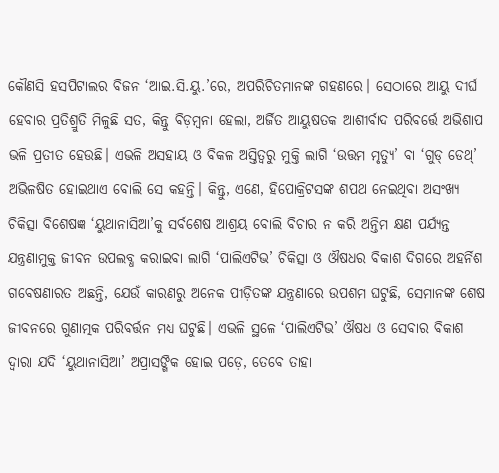କୌଣସି ହସପିଟାଲର ବିଜନ ‘ଆଇ.ସି.ୟୁ.’ରେ, ଅପରିଚିତମାନଙ୍କ ଗହଣରେ। ସେଠାରେ ଆୟୁ ଦୀର୍ଘ ହେବାର ପ୍ରତିଶ୍ରୁତି ମିଳୁଛି ସତ, କିନ୍ତୁ ବିଡ଼ମ୍ବନା ହେଲା, ଅର୍ଜିତ ଆୟୁଷତକ ଆଶୀର୍ବାଦ ପରିବର୍ତ୍ତେ ଅଭିଶାପ ଭଳି ପ୍ରତୀତ ହେଉଛି। ଏଭଳି ଅସହାୟ ଓ ବିକଳ ଅସ୍ତିତ୍ବରୁ ମୁକ୍ତି ଲାଗି ‘ଉତ୍ତମ ମୃତ୍ୟୁ’ ବା ‘ଗୁଡ୍ ଡେଥ୍’ ଅଭିଳଷିତ ହୋଇଥାଏ ବୋଲି ସେ କହନ୍ତି। କିନ୍ତୁ, ଏଣେ, ହିପୋକ୍ରିଟସଙ୍କ ଶପଥ ନେଇଥିବା ଅସଂଖ୍ୟ ଚିକିତ୍ସା ବିଶେଷଜ୍ଞ ‘ୟୁଥାନାସିଆ’କୁ ସର୍ବଶେଷ ଆଶ୍ରୟ ବୋଲି ବିଚାର ନ କରି ଅନ୍ତିମ କ୍ଷଣ ପର୍ଯ୍ୟନ୍ତ ଯନ୍ତ୍ରଣାମୁକ୍ତ ଜୀବନ ଉପଲବ୍ଧ କରାଇବା ଲାଗି ‘ପାଲିଏଟିଭ’ ଚିକିତ୍ସା ଓ ଔଷଧର ବିକାଶ ଦିଗରେ ଅହର୍ନିଶ ଗବେଷଣାରତ ଅଛନ୍ତି, ଯେଉଁ କାରଣରୁ ଅନେକ ପୀଡ଼ିତଙ୍କ ଯନ୍ତ୍ରଣାରେ ଉପଶମ ଘଟୁଛି, ସେମାନଙ୍କ ଶେଷ ଜୀବନରେ ଗୁଣାତ୍ମକ ପରିବର୍ତ୍ତନ ମଧ୍ୟ ଘଟୁଛି। ଏଭଳି ସ୍ଥଳେ ‘ପାଲିଏଟିଭ’ ଔଷଧ ଓ ସେବାର ବିକାଶ ଦ୍ବାରା ଯଦି ‘ୟୁଥାନାସିଆ’ ଅପ୍ରାସଙ୍ଗିକ ହୋଇ ପଡ଼େ, ତେବେ ତାହା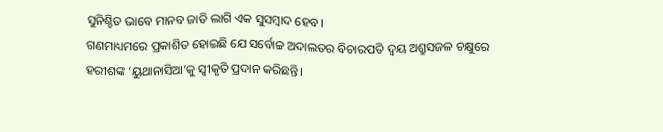ସୁନିଶ୍ଚିତ ଭାବେ ମାନବ ଜାତି ଲାଗି ଏକ ସୁସମ୍ବାଦ ହେବ।
ଗଣମାଧ୍ୟମରେ ପ୍ରକାଶିତ ହୋଇଛି ଯେ ସର୍ବୋଚ୍ଚ ଅଦାଲତର ବିଚାରପତି ଦ୍ବୟ ଅଶ୍ରୁସଜଳ ଚକ୍ଷୁରେ ହରୀଶଙ୍କ ‘ୟୁଥାନାସିଆ’କୁ ସ୍ବୀକୃତି ପ୍ରଦାନ କରିଛନ୍ତି।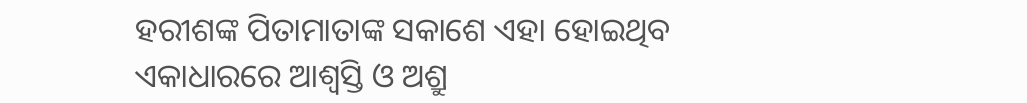ହରୀଶଙ୍କ ପିତାମାତାଙ୍କ ସକାଶେ ଏହା ହୋଇଥିବ ଏକାଧାରରେ ଆଶ୍ବସ୍ତି ଓ ଅଶ୍ରୁ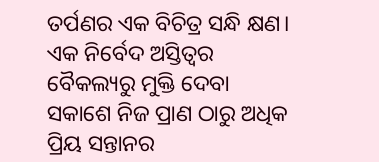ତର୍ପଣର ଏକ ବିଚିତ୍ର ସନ୍ଧି କ୍ଷଣ। ଏକ ନିର୍ବେଦ ଅସ୍ତିତ୍ବର ବୈକଲ୍ୟରୁ ମୁକ୍ତି ଦେବା ସକାଶେ ନିଜ ପ୍ରାଣ ଠାରୁ ଅଧିକ ପ୍ରିୟ ସନ୍ତାନର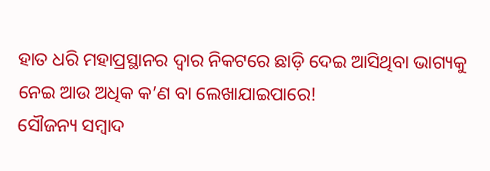ହାତ ଧରି ମହାପ୍ରସ୍ଥାନର ଦ୍ବାର ନିକଟରେ ଛାଡ଼ି ଦେଇ ଆସିଥିବା ଭାଗ୍ୟକୁ ନେଇ ଆଉ ଅଧିକ କ’ଣ ବା ଲେଖାଯାଇପାରେ!
ସୌଜନ୍ୟ ସମ୍ବାଦ